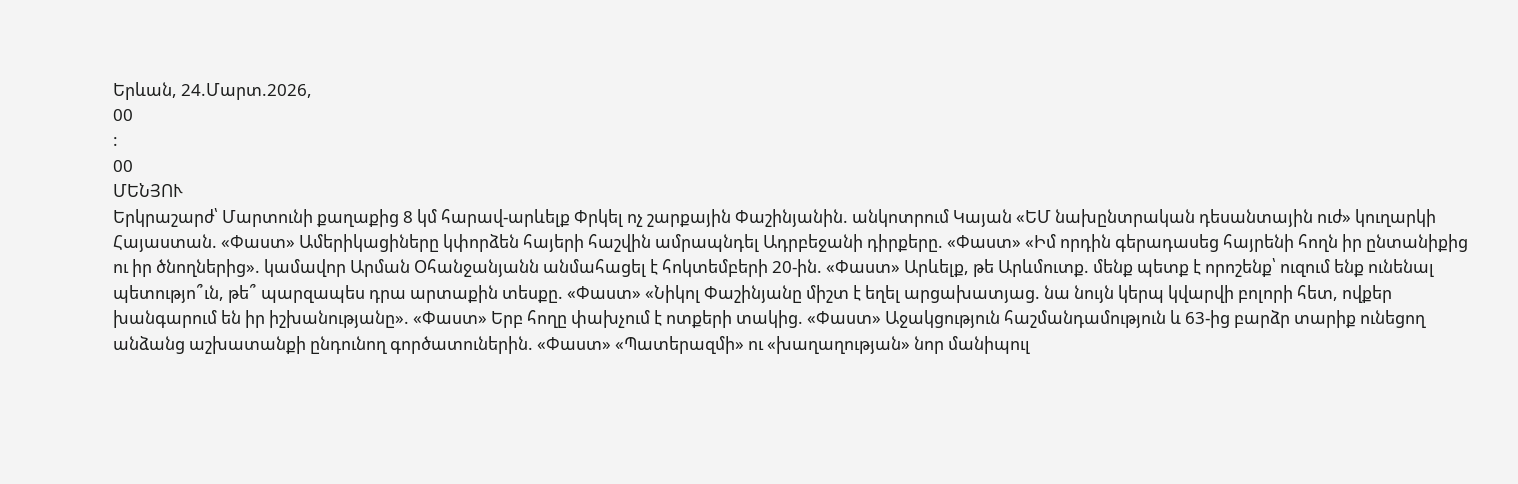Երևան, 24.Մարտ.2026,
00
:
00
ՄԵՆՅՈՒ
Երկրաշարժ՝ Մարտունի քաղաքից 8 կմ հարավ-արևելք Փրկել ոչ շարքային Փաշինյանին. անկոտրում Կայան «ԵՄ նախընտրական դեսանտային ուժ» կուղարկի Հայաստան. «Փաստ» Ամերիկացիները կփորձեն հայերի հաշվին ամրապնդել Ադրբեջանի դիրքերը. «Փաստ» «Իմ որդին գերադասեց հայրենի հողն իր ընտանիքից ու իր ծնողներից». կամավոր Արման Օհանջանյանն անմահացել է հոկտեմբերի 20-ին. «Փաստ» Արևելք, թե Արևմուտք. մենք պետք է որոշենք՝ ուզում ենք ունենալ պետությո՞ւն, թե՞ պարզապես դրա արտաքին տեսքը. «Փաստ» «Նիկոլ Փաշինյանը միշտ է եղել արցախատյաց. նա նույն կերպ կվարվի բոլորի հետ, ովքեր խանգարում են իր իշխանությանը». «Փաստ» Երբ հողը փախչում է ոտքերի տակից. «Փաստ» Աջակցություն հաշմանդամություն և 63-ից բարձր տարիք ունեցող անձանց աշխատանքի ընդունող գործատուներին. «Փաստ» «Պատերազմի» ու «խաղաղության» նոր մանիպուլ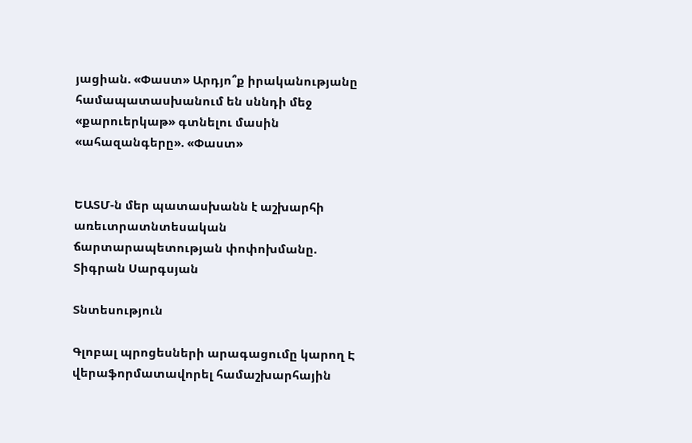յացիան. «Փաստ» Արդյո՞ք իրականությանը համապատասխանում են սննդի մեջ «քարուերկաթ» գտնելու մասին «ահազանգերը». «Փաստ»


ԵԱՏՄ-ն մեր պատասխանն է աշխարհի առեւտրատնտեսական ճարտարապետության փոփոխմանը. Տիգրան Սարգսյան

Տնտեսություն

Գլոբալ պրոցեսների արագացումը կարող Է վերաֆորմատավորել համաշխարհային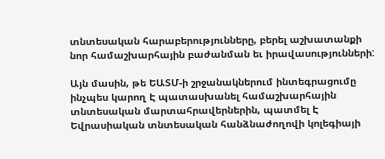տնտեսական հարաբերությունները, բերել աշխատանքի նոր համաշխարհային բաժանման եւ իրավասությունների:

Այն մասին, թե ԵԱՏՄ-ի շրջանակներում ինտեգրացումը ինչպես կարող Է պատասխանել համաշխարհային տնտեսական մարտահրավերներին, պատմել Է Եվրասիական տնտեսական հանձնաժողովի կոլեգիայի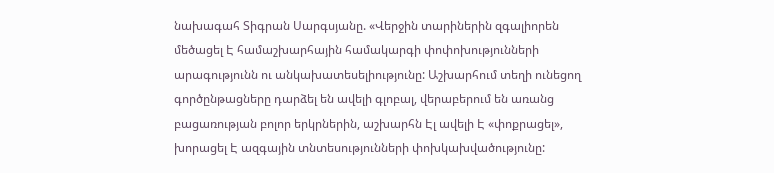նախագահ Տիգրան Սարգսյանը. «Վերջին տարիներին զգալիորեն մեծացել Է համաշխարհային համակարգի փոփոխությունների արագությունն ու անկախատեսելիությունը: Աշխարհում տեղի ունեցող գործընթացները դարձել են ավելի գլոբալ, վերաբերում են առանց բացառության բոլոր երկրներին, աշխարհն Էլ ավելի Է «փոքրացել», խորացել Է ազգային տնտեսությունների փոխկախվածությունը: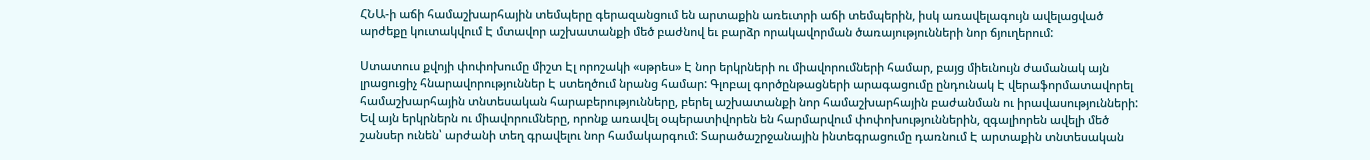ՀՆԱ-ի աճի համաշխարհային տեմպերը գերազանցում են արտաքին առեւտրի աճի տեմպերին, իսկ առավելագույն ավելացված արժեքը կուտակվում Է մտավոր աշխատանքի մեծ բաժնով եւ բարձր որակավորման ծառայությունների նոր ճյուղերում:

Ստատուս քվոյի փոփոխումը միշտ Էլ որոշակի «սթրես» Է նոր երկրների ու միավորումների համար, բայց միեւնույն ժամանակ այն լրացուցիչ հնարավորություններ Է ստեղծում նրանց համար: Գլոբալ գործընթացների արագացումը ընդունակ Է վերաֆորմատավորել համաշխարհային տնտեսական հարաբերությունները, բերել աշխատանքի նոր համաշխարհային բաժանման ու իրավասությունների: Եվ այն երկրներն ու միավորումները, որոնք առավել օպերատիվորեն են հարմարվում փոփոխություններին, զգալիորեն ավելի մեծ շանսեր ունեն՝ արժանի տեղ գրավելու նոր համակարգում: Տարածաշրջանային ինտեգրացումը դառնում Է արտաքին տնտեսական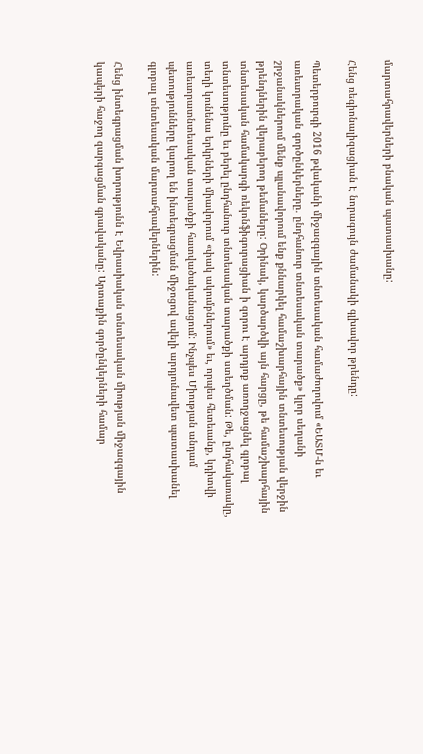մարտահրավերների բնական պատասխանը:

Հենց ռեգիոնալիզացիան Է նորագույն ժամանակի գլխավոր թրենդը:

Պետերբուրգի 2016 թվականի միջազգային տնտեսական համաժողովում «ԵԱՏՄ-ն եւ առեւտրական գործընկերները. ընդհանուր տնտեսական տարածք» կլոր սեղանի շրջանակներում մենք պլանավորում ենք քննարկել համաշխարհային տնտեսության վերջին թրենդներին վերաբերող թեմաները: Օրինակ, կարծարծվի այն հարցը, թե համաշխարհային տնտեսական համակարգի ռեկոնֆիգուրացիան ի զորու Է արդյոք առողջացնել գլոբալ տնտեսությունը եւ բերել ընդհանուր տնտեսական տարածքի ստեղծման: Թե, ընդհակառակը, տեղի կունենա երկրների միավորում «փակ ակումբներում» եւ, որպես հետեւանք, կդիտվի առեւտրատնտեսական տարածքի հատվածականացում: Ինչպես Միության անդամ պետությունները կարող են ինտեգրացման միջոցով ավելի արդյունավետ պատասխանել գլոբալ տնտեսական մարտահրավերներին:

Հենց ինտեգրացման խորությունն Է Եվրասիական տնտեսական միության միջազգային կապերի հաջող զարգացման գրավականը: Արտաքին գործընկերների համար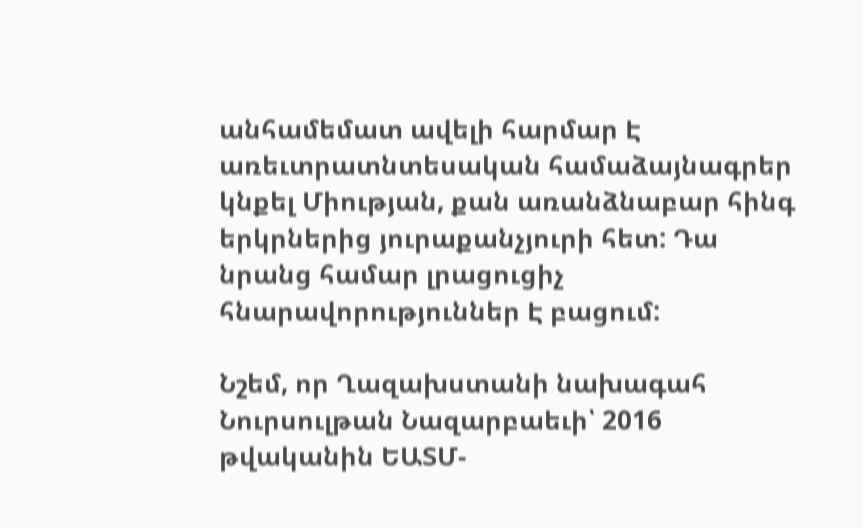անհամեմատ ավելի հարմար Է առեւտրատնտեսական համաձայնագրեր կնքել Միության, քան առանձնաբար հինգ երկրներից յուրաքանչյուրի հետ: Դա նրանց համար լրացուցիչ հնարավորություններ Է բացում:

Նշեմ, որ Ղազախստանի նախագահ Նուրսուլթան Նազարբաեւի՝ 2016 թվականին ԵԱՏՄ-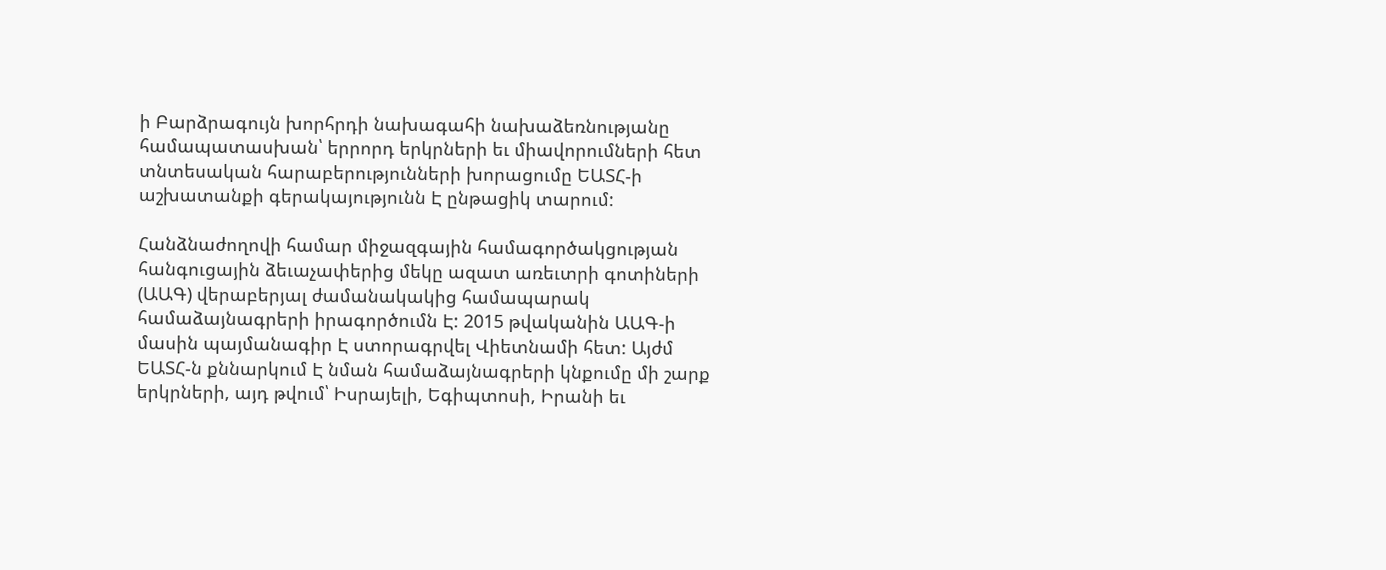ի Բարձրագույն խորհրդի նախագահի նախաձեռնությանը համապատասխան՝ երրորդ երկրների եւ միավորումների հետ տնտեսական հարաբերությունների խորացումը ԵԱՏՀ-ի աշխատանքի գերակայությունն Է ընթացիկ տարում:

Հանձնաժողովի համար միջազգային համագործակցության հանգուցային ձեւաչափերից մեկը ազատ առեւտրի գոտիների (ԱԱԳ) վերաբերյալ ժամանակակից համապարակ համաձայնագրերի իրագործումն Է: 2015 թվականին ԱԱԳ-ի մասին պայմանագիր Է ստորագրվել Վիետնամի հետ: Այժմ ԵԱՏՀ-ն քննարկում Է նման համաձայնագրերի կնքումը մի շարք երկրների, այդ թվում՝ Իսրայելի, Եգիպտոսի, Իրանի եւ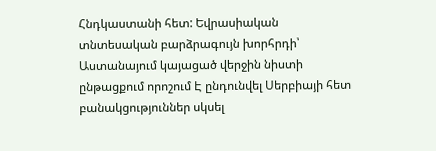Հնդկաստանի հետ: Եվրասիական տնտեսական բարձրագույն խորհրդի՝ Աստանայում կայացած վերջին նիստի ընթացքում որոշում Է ընդունվել Սերբիայի հետ բանակցություններ սկսել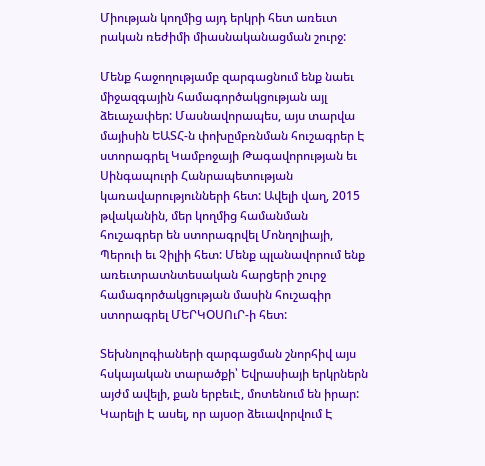Միության կողմից այդ երկրի հետ առեւտ րական ռեժիմի միասնականացման շուրջ:

Մենք հաջողությամբ զարգացնում ենք նաեւ միջազգային համագործակցության այլ ձեւաչափեր: Մասնավորապես, այս տարվա մայիսին ԵԱՏՀ-ն փոխըմբռնման հուշագրեր Է ստորագրել Կամբոջայի Թագավորության եւ Սինգապուրի Հանրապետության կառավարությունների հետ: Ավելի վաղ, 2015 թվականին, մեր կողմից համանման հուշագրեր են ստորագրվել Մոնղոլիայի, Պերուի եւ Չիլիի հետ: Մենք պլանավորում ենք առեւտրատնտեսական հարցերի շուրջ համագործակցության մասին հուշագիր ստորագրել ՄԵՐԿՕՍՈւՐ-ի հետ:

Տեխնոլոգիաների զարգացման շնորհիվ այս հսկայական տարածքի՝ Եվրասիայի երկրներն այժմ ավելի, քան երբեւԷ, մոտենում են իրար: Կարելի Է ասել, որ այսօր ձեւավորվում Է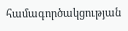համագործակցության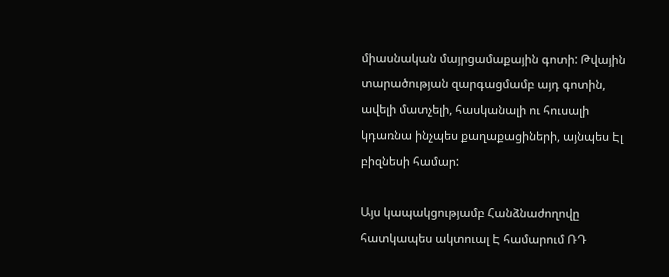միասնական մայրցամաքային գոտի: Թվային տարածության զարգացմամբ այդ գոտին, ավելի մատչելի, հասկանալի ու հուսալի կդառնա ինչպես քաղաքացիների, այնպես Էլ բիզնեսի համար:

Այս կապակցությամբ Հանձնաժողովը հատկապես ակտուալ Է համարում ՌԴ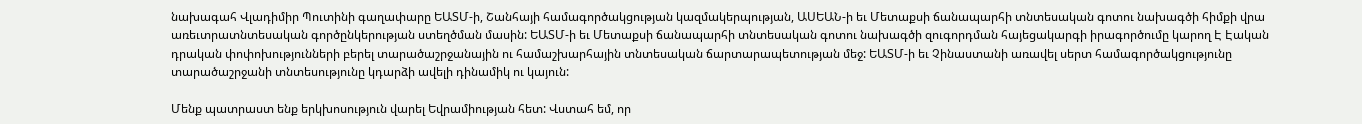նախագահ Վլադիմիր Պուտինի գաղափարը ԵԱՏՄ-ի, Շանհայի համագործակցության կազմակերպության, ԱՍԵԱՆ-ի եւ Մետաքսի ճանապարհի տնտեսական գոտու նախագծի հիմքի վրա առեւտրատնտեսական գործընկերության ստեղծման մասին: ԵԱՏՄ-ի եւ Մետաքսի ճանապարհի տնտեսական գոտու նախագծի զուգորդման հայեցակարգի իրագործումը կարող Է Էական դրական փոփոխությունների բերել տարածաշրջանային ու համաշխարհային տնտեսական ճարտարապետության մեջ: ԵԱՏՄ-ի եւ Չինաստանի առավել սերտ համագործակցությունը տարածաշրջանի տնտեսությունը կդարձի ավելի դինամիկ ու կայուն:

Մենք պատրաստ ենք երկխոսություն վարել Եվրամիության հետ: Վստահ եմ, որ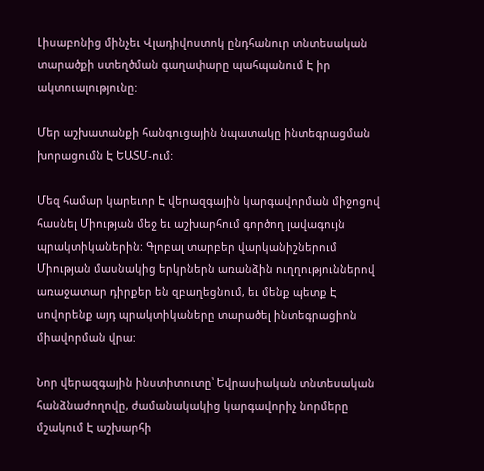Լիսաբոնից մինչեւ Վլադիվոստոկ ընդհանուր տնտեսական տարածքի ստեղծման գաղափարը պահպանում Է իր ակտուալությունը:

Մեր աշխատանքի հանգուցային նպատակը ինտեգրացման խորացումն Է ԵԱՏՄ-ում:

Մեզ համար կարեւոր Է վերազգային կարգավորման միջոցով հասնել Միության մեջ եւ աշխարհում գործող լավագույն պրակտիկաներին: Գլոբալ տարբեր վարկանիշներում Միության մասնակից երկրներն առանձին ուղղություններով առաջատար դիրքեր են զբաղեցնում, եւ մենք պետք Է սովորենք այդ պրակտիկաները տարածել ինտեգրացիոն միավորման վրա:

Նոր վերազգային ինստիտուտը՝ Եվրասիական տնտեսական հանձնաժողովը, ժամանակակից կարգավորիչ նորմերը մշակում Է աշխարհի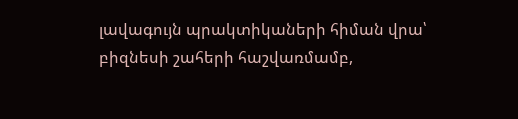լավագույն պրակտիկաների հիման վրա՝ բիզնեսի շահերի հաշվառմամբ,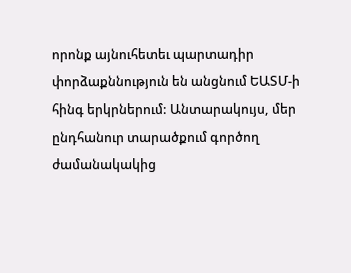որոնք այնուհետեւ պարտադիր փորձաքննություն են անցնում ԵԱՏՄ-ի հինգ երկրներում: Անտարակույս, մեր ընդհանուր տարածքում գործող ժամանակակից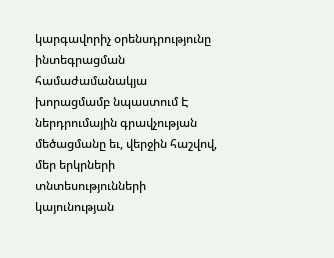կարգավորիչ օրենսդրությունը ինտեգրացման համաժամանակյա խորացմամբ նպաստում Է ներդրումային գրավչության մեծացմանը եւ, վերջին հաշվով, մեր երկրների տնտեսությունների կայունության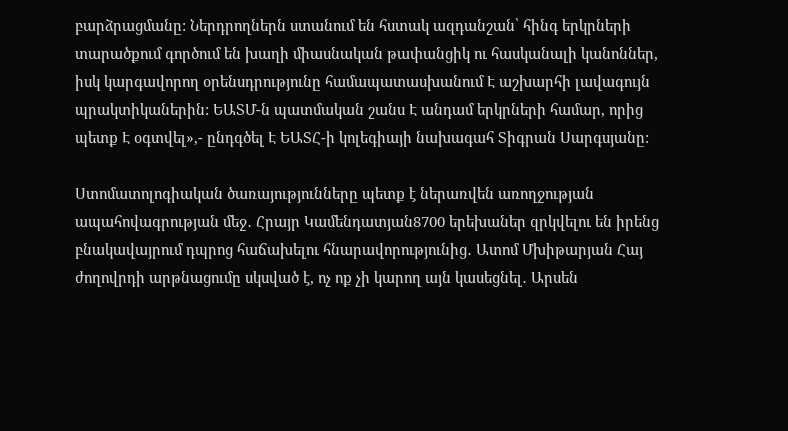բարձրացմանը: Ներդրողներն ստանում են հստակ ազդանշան՝ հինգ երկրների տարածքում գործում են խաղի միասնական թափանցիկ ու հասկանալի կանոններ, իսկ կարգավորող օրենսդրությունը համապատասխանում Է աշխարհի լավագույն պրակտիկաներին: ԵԱՏՄ-ն պատմական շանս Է անդամ երկրների համար, որից պետք Է օգտվել»,- ընդգծել Է ԵԱՏՀ-ի կոլեգիայի նախագահ Տիգրան Սարգսյանը:

Ստոմատոլոգիական ծառայությունները պետք է ներառվեն առողջության ապահովագրության մեջ․ Հրայր Կամենդատյան8700 երեխաներ զրկվելու են իրենց բնակավայրում դպրոց հաճախելու հնարավորությունից․ Ատոմ Մխիթարյան Հայ ժողովրդի արթնացումը սկսված է, ոչ ոք չի կարող այն կասեցնել․ Արսեն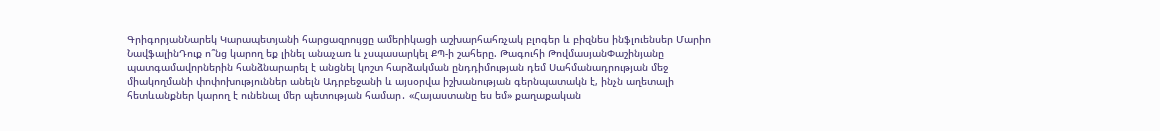ԳրիգորյանՆարեկ Կարապետյանի հարցազրույցը ամերիկացի աշխարհահռչակ բլոգեր և բիզնես ինֆլուենսեր Մարիո ՆավֆալինԴուք ո՞նց կարող եք լինել անաչառ և չսպասարկել ՔՊ-ի շահերը. Թագուհի ԹովմասյանՓաշինյանը պատգամավորներին հանձնարարել է անցնել կոշտ հարձակման ընդդիմության դեմ Սահմանադրության մեջ միակողմանի փոփոխություններ անելն Ադրբեջանի և այսօրվա իշխանության գերնպատակն է, ինչն աղետալի հետևանքներ կարող է ունենալ մեր պետության համար․ «Հայաստանը ես եմ» քաղաքական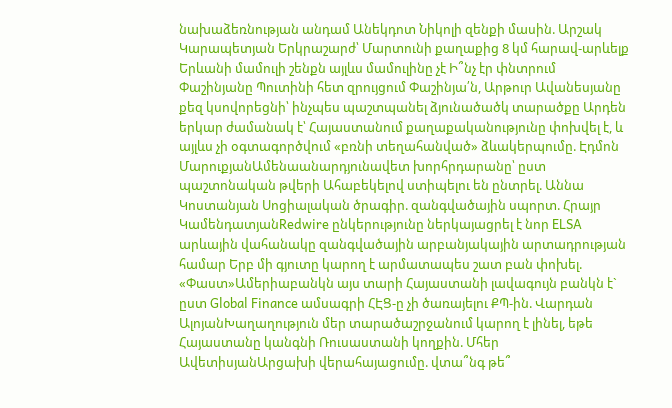նախաձեռնության անդամ Անեկդոտ Նիկոլի զենքի մասին. Արշակ Կարապետյան Երկրաշարժ՝ Մարտունի քաղաքից 8 կմ հարավ-արևելք Երևանի մամուլի շենքն այլևս մամուլինը չէ Ի՞նչ էր փնտրում Փաշինյանը Պուտինի հետ զրույցում Փաշինյա՛ն, Արթուր Ավանեսյանը քեզ կսովորեցնի՝ ինչպես պաշտպանել ձյունածածկ տարածքը Արդեն երկար ժամանակ է՝ Հայաստանում քաղաքականությունը փոխվել է, և այլևս չի օգտագործվում «բռնի տեղահանված» ձևակերպումը. Էդմոն ՄարուքյանԱմենաանարդյունավետ խորհրդարանը՝ ըստ պաշտոնական թվերի Ահաբեկելով ստիպելու են ընտրել. Աննա Կոստանյան Սոցիալական ծրագիր. զանգվածային սպորտ. Հրայր ԿամենդատյանRedwire ընկերությունը ներկայացրել է նոր ELSA արևային վահանակը զանգվածային արբանյակային արտադրության համար Երբ մի գյուտը կարող է արմատապես շատ բան փոխել. «Փաստ»Ամերիաբանկն այս տարի Հայաստանի լավագույն բանկն է` ըստ Global Finance ամսագրի ՀԷՑ-ը չի ծառայելու ՔՊ-ին. Վարդան ԱլոյանԽաղաղություն մեր տարածաշրջանում կարող է լինել, եթե Հայաստանը կանգնի Ռուսաստանի կողքին. Մհեր ԱվետիսյանԱրցախի վերահայացումը. վտա՞նգ թե՞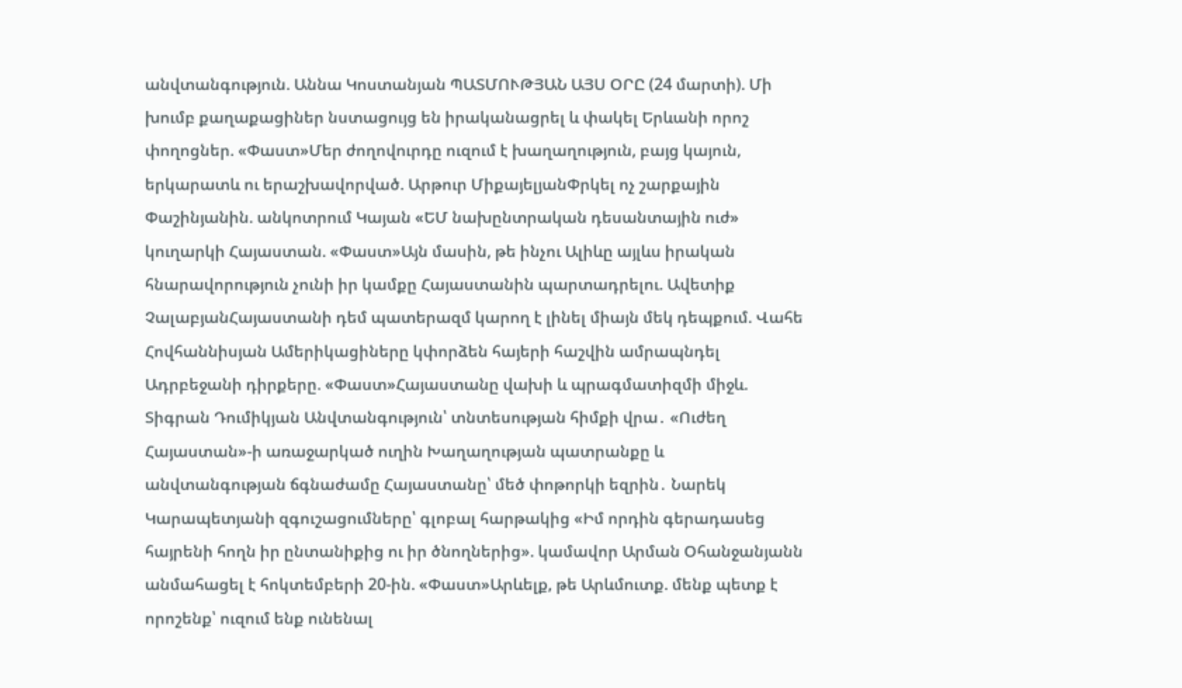անվտանգություն. Աննա Կոստանյան ՊԱՏՄՈՒԹՅԱՆ ԱՅՍ ՕՐԸ (24 մարտի). Մի խումբ քաղաքացիներ նստացույց են իրականացրել և փակել Երևանի որոշ փողոցներ. «Փաստ»Մեր ժողովուրդը ուզում է խաղաղություն, բայց կայուն, երկարատև ու երաշխավորված. Արթուր ՄիքայելյանՓրկել ոչ շարքային Փաշինյանին. անկոտրում Կայան «ԵՄ նախընտրական դեսանտային ուժ» կուղարկի Հայաստան. «Փաստ»Այն մասին, թե ինչու Ալիևը այլևս իրական հնարավորություն չունի իր կամքը Հայաստանին պարտադրելու. Ավետիք ՉալաբյանՀայաստանի դեմ պատերազմ կարող է լինել միայն մեկ դեպքում. Վահե Հովհաննիսյան Ամերիկացիները կփորձեն հայերի հաշվին ամրապնդել Ադրբեջանի դիրքերը. «Փաստ»Հայաստանը վախի և պրագմատիզմի միջև. Տիգրան Դումիկյան Անվտանգություն՝ տնտեսության հիմքի վրա․ «Ուժեղ Հայաստան»-ի առաջարկած ուղին Խաղաղության պատրանքը և անվտանգության ճգնաժամը Հայաստանը՝ մեծ փոթորկի եզրին․ Նարեկ Կարապետյանի զգուշացումները՝ գլոբալ հարթակից «Իմ որդին գերադասեց հայրենի հողն իր ընտանիքից ու իր ծնողներից». կամավոր Արման Օհանջանյանն անմահացել է հոկտեմբերի 20-ին. «Փաստ»Արևելք, թե Արևմուտք. մենք պետք է որոշենք՝ ուզում ենք ունենալ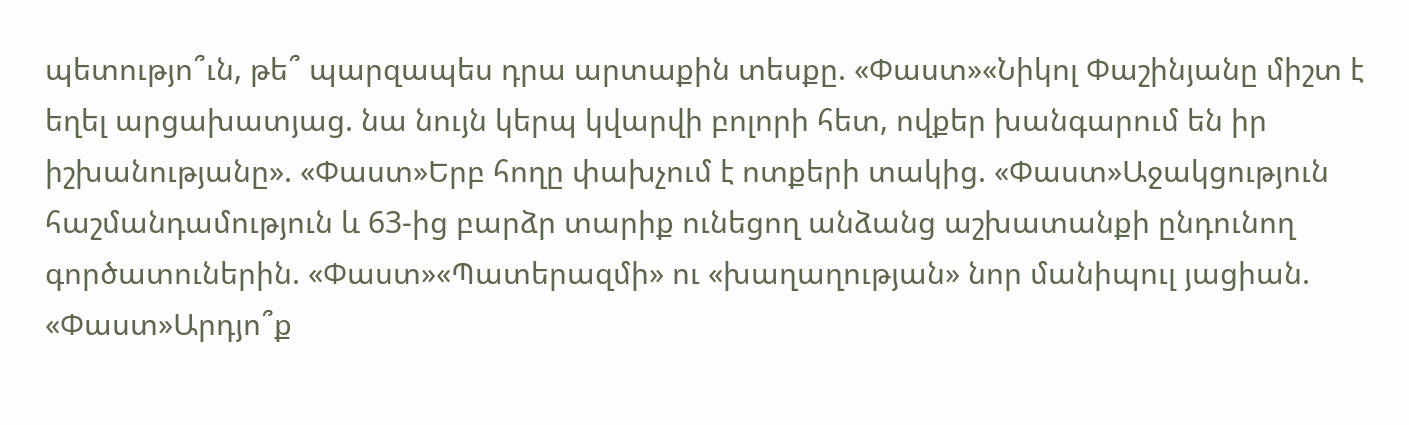պետությո՞ւն, թե՞ պարզապես դրա արտաքին տեսքը. «Փաստ»«Նիկոլ Փաշինյանը միշտ է եղել արցախատյաց. նա նույն կերպ կվարվի բոլորի հետ, ովքեր խանգարում են իր իշխանությանը». «Փաստ»Երբ հողը փախչում է ոտքերի տակից. «Փաստ»Աջակցություն հաշմանդամություն և 63-ից բարձր տարիք ունեցող անձանց աշխատանքի ընդունող գործատուներին. «Փաստ»«Պատերազմի» ու «խաղաղության» նոր մանիպուլ յացիան. «Փաստ»Արդյո՞ք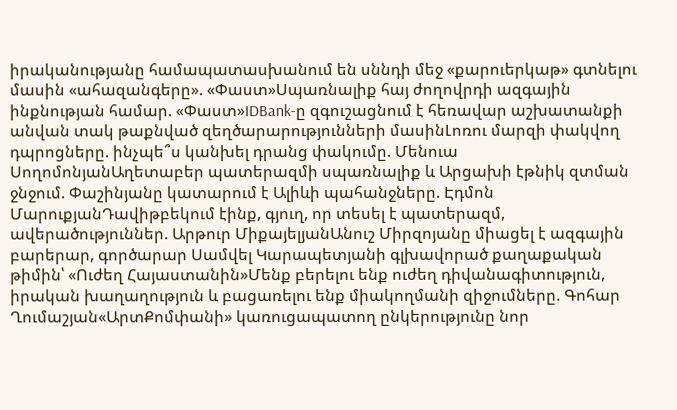իրականությանը համապատասխանում են սննդի մեջ «քարուերկաթ» գտնելու մասին «ահազանգերը». «Փաստ»Սպառնալիք հայ ժողովրդի ազգային ինքնության համար. «Փաստ»IDBank-ը զգուշացնում է հեռավար աշխատանքի անվան տակ թաքնված զեղծարարությունների մասինԼոռու մարզի փակվող դպրոցները. ինչպե՞ս կանխել դրանց փակումը. Մենուա ՍողոմոնյանԱղետաբեր պատերազմի սպառնալիք և Արցախի էթնիկ զտման ջնջում. Փաշինյանը կատարում է Ալիևի պահանջները. Էդմոն ՄարուքյանԴավիթբեկում էինք, գյուղ, որ տեսել է պատերազմ, ավերածություններ. Արթուր ՄիքայելյանԱնուշ Միրզոյանը միացել է ազգային բարերար, գործարար Սամվել Կարապետյանի գլխավորած քաղաքական թիմին՝ «Ուժեղ Հայաստանին»Մենք բերելու ենք ուժեղ դիվանագիտություն, իրական խաղաղություն և բացառելու ենք միակողմանի զիջումները. Գոհար Ղումաշյան«ԱրտՔոմփանի» կառուցապատող ընկերությունը նոր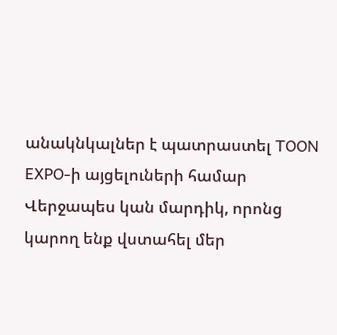անակնկալներ է պատրաստել TOON EXPO-ի այցելուների համար Վերջապես կան մարդիկ, որոնց կարող ենք վստահել մեր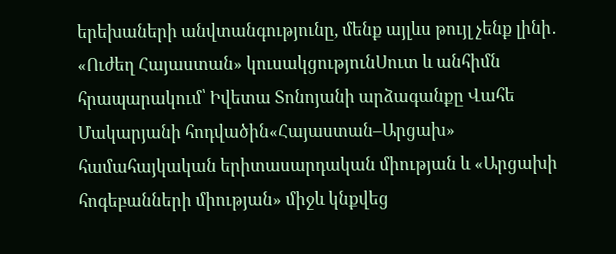երեխաների անվտանգությունը, մենք այլևս թույլ չենք լինի․ «Ուժեղ Հայաստան» կուսակցությունՍուտ և անհիմն հրապարակում՝ Իվետա Տոնոյանի արձագանքը Վահե Մակարյանի հոդվածին«Հայաստան–Արցախ» համահայկական երիտասարդական միության և «Արցախի հոգեբանների միության» միջև կնքվեց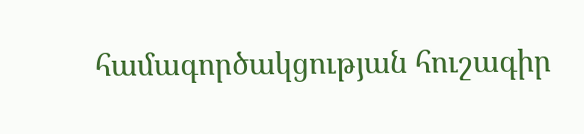համագործակցության հուշագիր